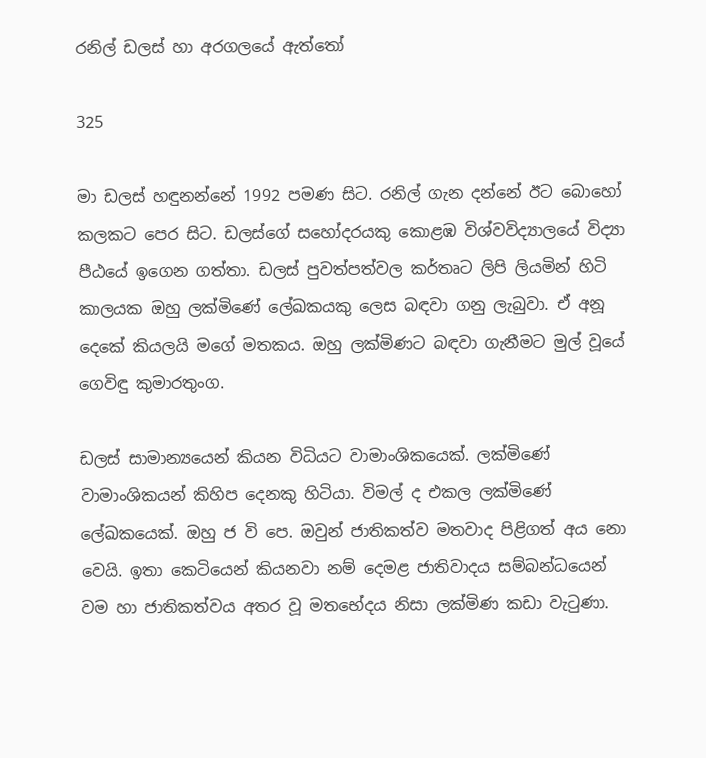රනිල් ඩලස් හා අරගලයේ ඇත්තෝ

325

මා ඩලස් හඳුනන්නේ 1992 පමණ සිට. රනිල් ගැන දන්නේ ඊට බොහෝ කලකට පෙර සිට. ඩලස්ගේ සහෝදරයකු කොළඹ විශ්වවිද්‍යාලයේ විද්‍යා පීඨයේ ඉගෙන ගත්තා. ඩලස් පුවත්පත්වල කර්තෘට ලිපි ලියමින් හිටි කාලයක ඔහු ලක්මිණේ ලේඛකයකු ලෙස බඳවා ගනු ලැබුවා. ඒ අනූ දෙකේ කියලයි මගේ මතකය. ඔහු ලක්මිණට බඳවා ගැනීමට මුල් වූයේ ගෙවිඳු කුමාරතුංග.

ඩලස් සාමාන්‍යයෙන් කියන විධියට වාමාංශිකයෙක්. ලක්මිණේ වාමාංශිකයන් කිහිප දෙනකු හිටියා. විමල් ද එකල ලක්මිණේ ලේඛකයෙක්. ඔහු ජ වි පෙ. ඔවුන් ජාතිකත්ව මතවාද පිළිගත් අය නො වෙයි. ඉතා කෙටියෙන් කියනවා නම් දෙමළ ජාතිවාදය සම්බන්ධයෙන් වම හා ජාතිකත්වය අතර වූ මතභේදය නිසා ලක්මිණ කඩා වැටුණා.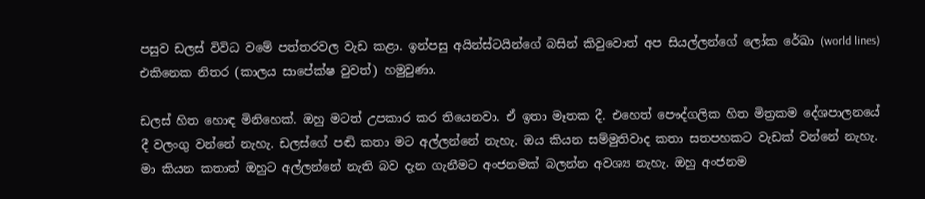පසුව ඩලස් විවිධ වමේ පත්තරවල වැඩ කළා. ඉන්පසු අයින්ස්ටයින්ගේ බසින් කිවුවොත් අප සියල්ලන්ගේ ලෝක රේඛා (world lines) එකිනෙක නිතර (කාලය සාපේක්ෂ වුවත්) හමුවුණා.

ඩලස් හිත හොඳ මිනිහෙක්. ඔහු මටත් උපකාර කර තියෙනවා. ඒ ඉතා මෑතක දී. එහෙත් පෞද්ගලික හිත මිත්‍රකම දේශපාලනයේ දී වලංගු වන්නේ නැහැ. ඩලස්ගේ පඬි කතා මට අල්ලන්නේ නැහැ. ඔය කියන සම්මුතිවාද කතා සතපහකට වැඩක් වන්නේ නැහැ. මා කියන කතාත් ඔහුට අල්ලන්නේ නැති බව දැන ගැනීමට අංජනමක් බලන්න අවශ්‍ය නැහැ. ඔහු අංජනම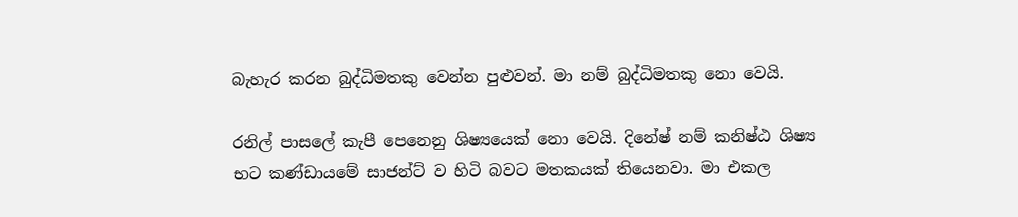බැහැර කරන බුද්ධිමතකු වෙන්න පුළුවන්. මා නම් බුද්ධිමතකු නො වෙයි.

රනිල් පාසලේ කැපී පෙනෙනු ශිෂ්‍යයෙක් නො වෙයි. දිනේෂ් නම් කනිෂ්ඨ ශිෂ්‍ය භට කණ්ඩායමේ සාජන්ට් ව හිටි බවට මතකයක් තියෙනවා. මා එකල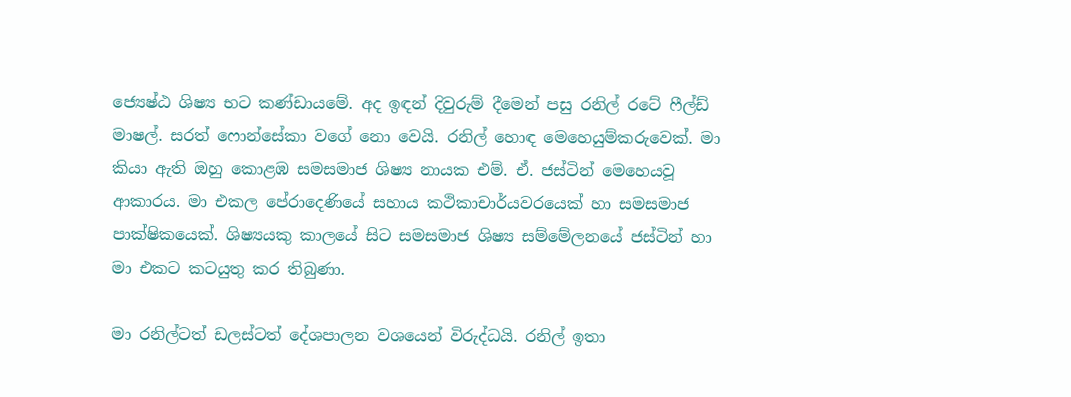ජ්‍යෙෂ්ඨ ශිෂ්‍ය භට කණ්ඩායමේ. අද ඉඳන් දිවුරුම් දීමෙන් පසු රනිල් රටේ ෆීල්ඩ් මාෂල්. සරත් ෆොන්සේකා වගේ නො වෙයි. රනිල් හොඳ මෙහෙයුම්කරුවෙක්. මා කියා ඇති ඔහු කොළඹ සමසමාජ ශිෂ්‍ය නායක එම්. ඒ. ජස්ටින් මෙහෙයවූ ආකාරය. මා එකල පේරාදෙණියේ සහාය කථිකාචාර්යවරයෙක් හා සමසමාජ පාක්ෂිකයෙක්. ශිෂ්‍යයකු කාලයේ සිට සමසමාජ ශිෂ්‍ය සම්මේලනයේ ජස්ටින් හා මා එකට කටයුතු කර තිබුණා.

මා රනිල්ටත් ඩලස්ටත් දේශපාලන වශයෙන් විරුද්ධයි. රනිල් ඉතා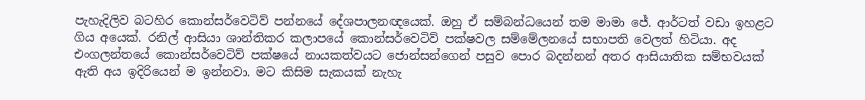පැහැදිලිව බටහිර කොන්සර්වෙටිව් පන්නයේ දේශපාලනඥයෙක්. ඔහු ඒ සම්බන්ධයෙන් තම මාමා ජේ. ආර්ටත් වඩා ඉහළට ගිය අයෙක්. රනිල් ආසියා ශාන්තිකර කලාපයේ කොන්සර්වෙටිව් පක්ෂවල සම්මේලනයේ සභාපති වෙලත් හිටියා. අද එංගලන්තයේ කොන්සර්වෙටිව් පක්ෂයේ නායකත්වයට ජොන්සන්ගෙන් පසුව පොර බදන්නන් අතර ආසියාතික සම්භවයක් ඇති අය ඉදිරියෙන් ම ඉන්නවා. මට කිසිම සැකයක් නැහැ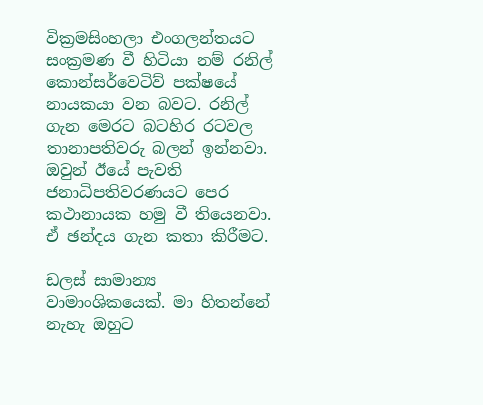වික්‍රමසිංහලා එංගලන්තයට සංක්‍රමණ වී හිටියා නම් රනිල් කොන්සර්වෙටිව් පක්ෂයේ නායකයා වන බවට. රනිල් ගැන මෙරට බටහිර රටවල තානාපතිවරු බලන් ඉන්නවා. ඔවුන් ඊයේ පැවති ජනාධිපතිවරණයට පෙර කථානායක හමු වී තියෙනවා. ඒ ඡන්දය ගැන කතා කිරීමට.

ඩලස් සාමාන්‍ය වාමාංශිකයෙක්. මා හිතන්නේ නැහැ ඔහුට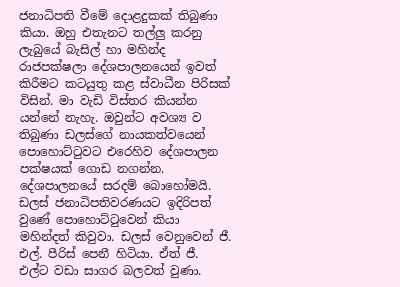ජනාධිපති වීමේ දොළදුකක් තිබුණා කියා. ඔහු එතැනට තල්ලු කරනු ලැබුයේ බැසිල් හා මහින්ද රාජපක්ෂලා දේශපාලනයෙන් ඉවත් කිරීමට කටයුතු කළ ස්වාධීන පිරිසක් විසින්. මා වැඩි විස්තර කියන්න යන්නේ නැහැ. ඔවුන්ට අවශ්‍ය ව තිබුණා ඩලස්ගේ නායකත්වයෙන් පොහොට්ටුවට එරෙහිව දේශපාලන පක්ෂයක් ගොඩ නගන්න. දේශපාලනයේ සරදම් බොහෝමයි. ඩලස් ජනාධිපතිවරණයට ඉදිරිපත් වුණේ පොහොට්ටුවෙන් කියා මහින්දත් කිවුවා. ඩලස් වෙනුවෙන් ජී. එල්. පීරිස් පෙනී හිටියා. ඒත් ජී. එල්ට වඩා සාගර බලවත් වුණා.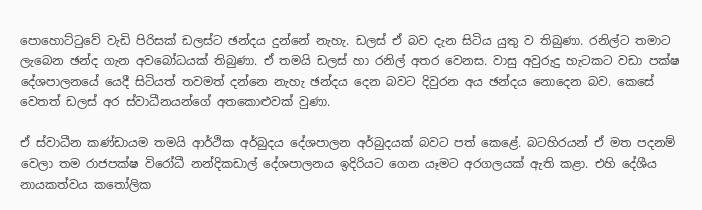පොහොට්ටුවේ වැඩි පිරිසක් ඩලස්ට ඡන්දය දුන්නේ නැහැ. ඩලස් ඒ බව දැන සිටිය යුතු ව තිබුණා. රනිල්ට තමාට ලැබෙන ඡන්ද ගැන අවබෝධයක් තිබුණා. ඒ තමයි ඩලස් හා රනිල් අතර වෙනස. වාසු අවුරුදු හැටකට වඩා පක්ෂ දේශපාලනයේ යෙදී සිටියත් තවමත් දන්නෙ නැහැ ඡන්දය දෙන බවට දිවුරන අය ඡන්දය නොදෙන බව. කෙසේ වෙතත් ඩලස් අර ස්වාධීනයන්ගේ අතකොළුවක් වුණා.

ඒ ස්වාධීන කණ්ඩායම තමයි ආර්ථික අර්බුදය දේශපාලන අර්බුදයක් බවට පත් කෙළේ. බටහිරයන් ඒ මත පදනම් වෙලා තම රාජපක්ෂ විරෝධී නන්දිකඩාල් දේශපාලනය ඉදිරියට ගෙන යෑමට අරගලයක් ඇති කළා. එහි දේශීය නායකත්වය කතෝලික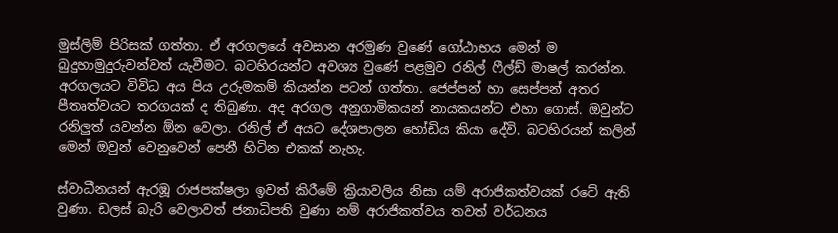මුස්ලිම් පිරිසක් ගත්තා. ඒ අරගලයේ අවසාන අරමුණ වුණේ ගෝඨාභය මෙන් ම බුදුහාමුදුරුවන්වත් යැවීමට. බටහිරයන්ට අවශ්‍ය වුණේ පළමුව රනිල් ෆීල්ඩ් මාෂල් කරන්න. අරගලයට විවිධ අය පිය උරුමකම් කියන්න පටන් ගත්තා. ජෙප්පන් හා සෙප්පන් අතර පීතෘත්වයට තරගයක් ද තිබුණා. අද අරගල අනුගාමිකයන් නායකයන්ට එහා ගොස්. ඔවුන්ට රනිලුත් යවන්න ඕන වෙලා. රනිල් ඒ අයට දේශපාලන හෝඩිය කියා දේවි. බටහිරයන් කලින් මෙන් ඔවුන් වෙනුවෙන් පෙනී හිටින එකක් නැහැ.

ස්වාධීනයන් ඇරඹූ රාජපක්ෂලා ඉවත් කිරීමේ ක්‍රියාවලිය නිසා යම් අරාජිකත්වයක් රටේ ඇති වුණා. ඩලස් බැරි වෙලාවත් ජනාධිපති වුණා නම් අරාජිකත්වය තවත් වර්ධනය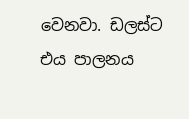වෙනවා. ඩලස්ට එය පාලනය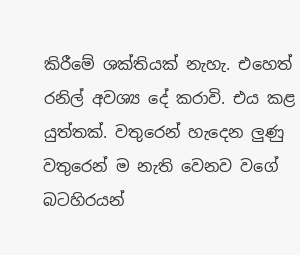කිරීමේ ශක්තියක් නැහැ. එහෙත් රනිල් අවශ්‍ය දේ කරාවි. එය කළ යුත්තක්. වතුරෙන් හැදෙන ලුණු වතුරෙන් ම නැති වෙනව වගේ බටහිරයන්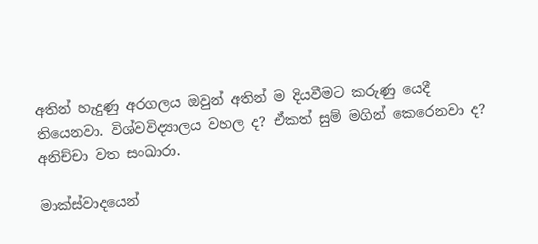අතින් හැදුණු අරගලය ඔවුන් අතින් ම දියවීමට කරුණු යෙදී තියෙනවා. විශ්වවිද්‍යාලය වහල ද? ඒකත් සුම් මගින් කෙරෙනවා ද? අනිච්චා වත සංඛාරා.

මාක්ස්වාදයෙන්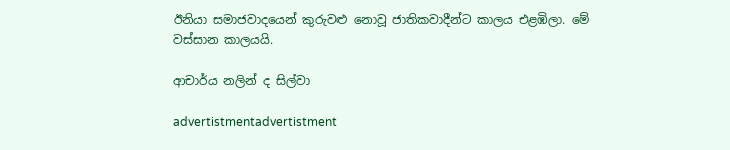ඊනියා සමාජවාදයෙන් කුරුවළු නොවූ ජාතිකවාදීන්ට කාලය එළඹිලා. මේ වස්සාන කාලයයි.

ආචාර්ය නලින් ද සිල්වා

advertistmentadvertistment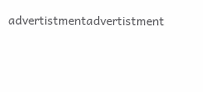advertistmentadvertistment